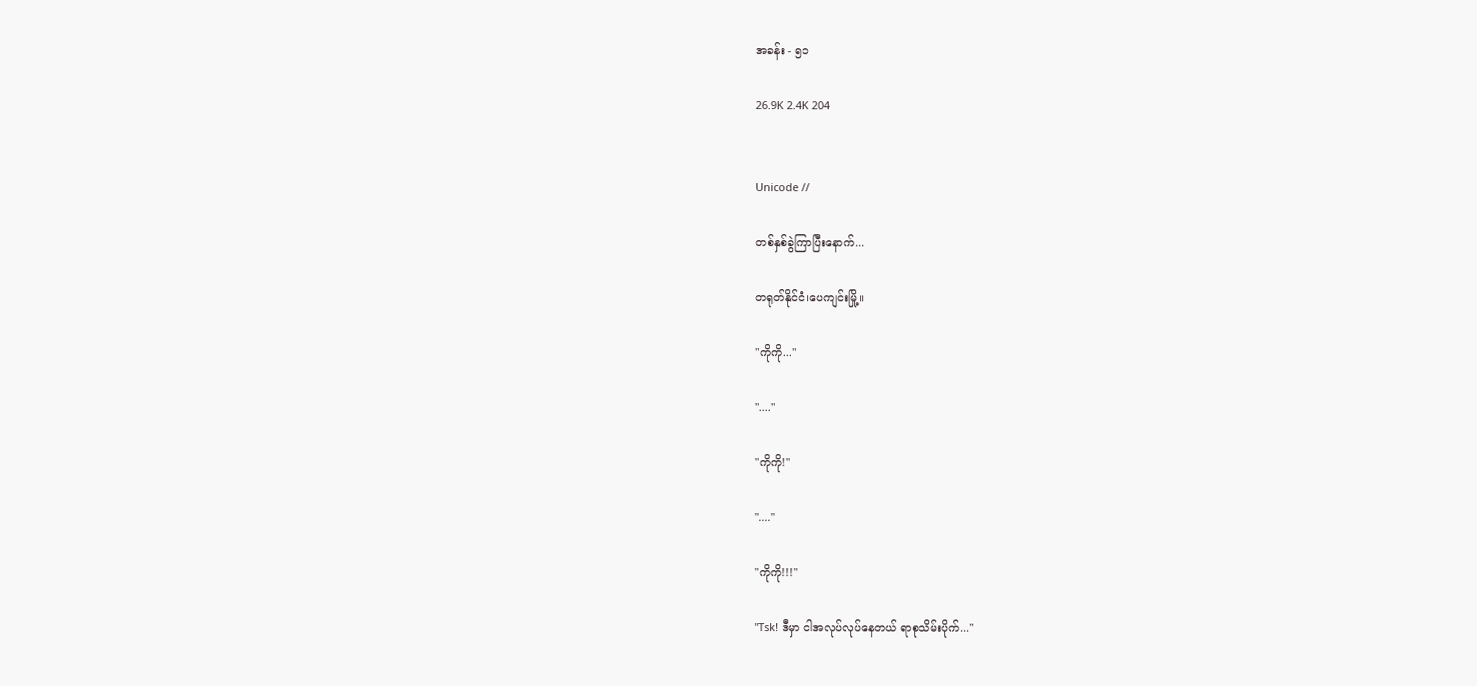အခန်း - ၅၁

26.9K 2.4K 204


Unicode //

တစ်နှစ်ခွဲကြာပြီးနောက်...

တရုတ်နိုင်ငံ၊ပေကျင်းမြို့။

"ကိုကို..."

"...."

"ကိုကို!"

"...."

"ကိုကို!!!"

"Tsk! ဒီမှာ ငါအလုပ်လုပ်နေတယ် ရာစုသိမ်းပိုက်..."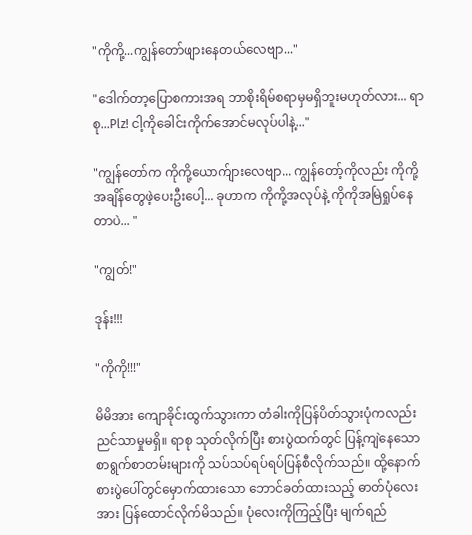"ကိုကို့...ကျွန်တော်ဖျားနေတယ်လေဗျာ..."

"ဒေါက်တာ့ပြောစကားအရ ဘာစိုးရိမ်စရာမှမရှိဘူးမဟုတ်လား... ရာစု...Plz! ငါ့ကိုခေါင်းကိုက်အောင်မလုပ်ပါနဲ့..."

"ကျွန်တော်က ကိုကို့ယောက်ျားလေဗျာ... ကျွန်တော့်ကိုလည်း ကိုကို့အချိန်တွေဖဲ့ပေးဦးပေါ့... ခုဟာက ကိုကို့အလုပ်နဲ့ ကိုကိုအမြဲရှုပ်နေတာပဲ... "

"ကျွတ်!"

ဒုန်း!!!

"ကိုကို!!!"

မိမိအား ကျောခိုင်းထွက်သွားကာ တံခါးကိုပြန်ပိတ်သွားပုံကလည်း ညင်သာမှုမရှိ။ ရာစု သုတ်လိုက်ပြီး စားပွဲထက်တွင် ပြန့်ကျဲနေသော စာရွက်စာတမ်းများကို သပ်သပ်ရပ်ရပ်ပြန်စီလိုက်သည်။ ထို့နောက် စားပွဲပေါ်တွင်မှောက်ထားသော ဘောင်ခတ်ထားသည့် ဓာတ်ပုံလေးအား ပြန်ထောင်လိုက်မိသည်။ ပုံလေးကိုကြည့်ပြီး မျက်ရည်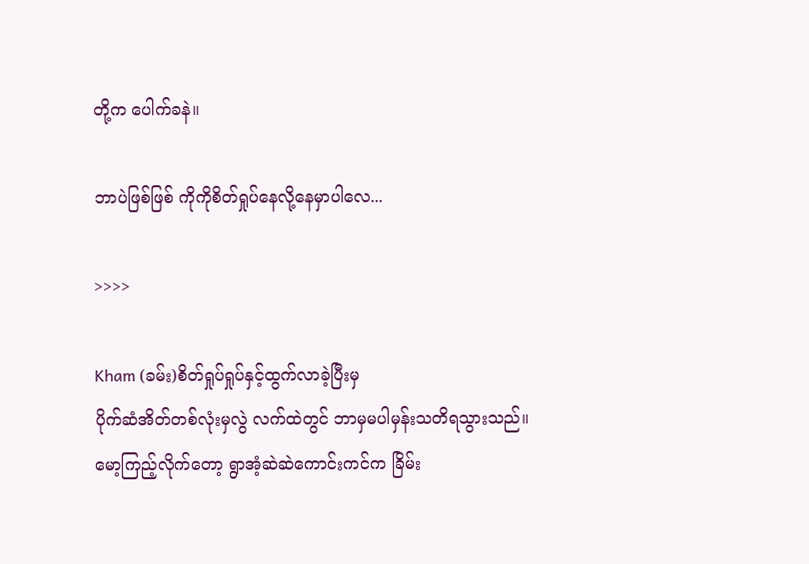တို့က ပေါက်ခနဲ။

ဘာပဲဖြစ်ဖြစ် ကိုကိုစိတ်ရှုပ်နေလို့နေမှာပါလေ...

>>>>

Kham (ခမ်း)စိတ်ရှုပ်ရှုပ်နှင့်ထွက်လာခဲ့ပြီးမှ
ပိုက်ဆံအိတ်တစ်လုံးမှလွဲ လက်ထဲတွင် ဘာမှမပါမှန်းသတိရသွားသည်။ မော့ကြည့်လိုက်တော့ ရွာအံ့ဆဲဆဲကောင်းကင်က ခြိမ်း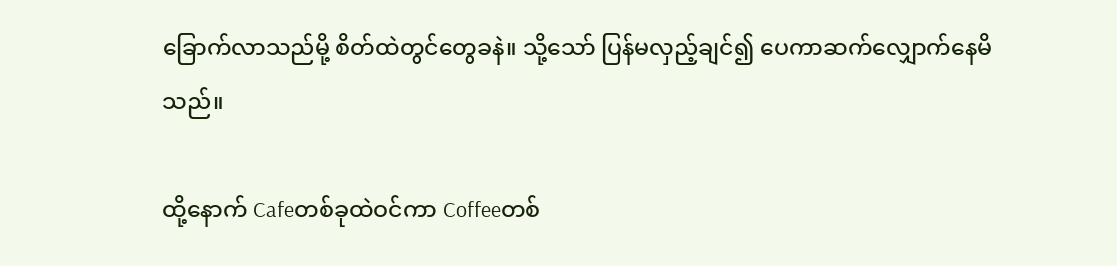ခြောက်လာသည်မို့ စိတ်ထဲတွင်တွေခနဲ။ သို့သော် ပြန်မလှည့်ချင်၍ ပေကာဆက်လျှောက်နေမိသည်။

ထို့နောက် Cafeတစ်ခုထဲဝင်ကာ Coffeeတစ်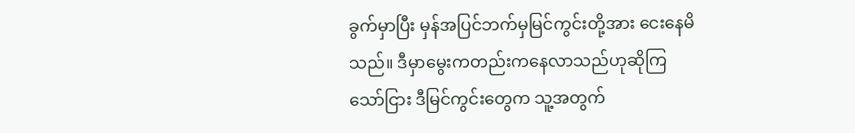ခွက်မှာပြီး မှန်အပြင်ဘက်မှမြင်ကွင်းတို့အား ငေးနေမိသည်။ ဒီမှာမွေးကတည်းကနေလာသည်ဟုဆိုကြသော်ငြား ဒီမြင်ကွင်းတွေက သူ့အတွက်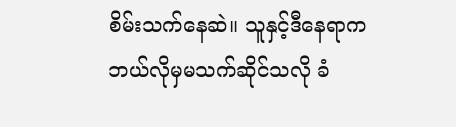စိမ်းသက်နေဆဲ။ သူနှင့်ဒီနေရာက ဘယ်လိုမှမသက်ဆိုင်သလို ခံ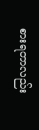စားရတာလည်း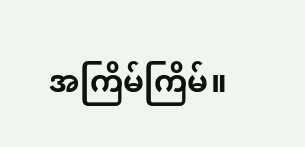အကြိမ်ကြိမ်။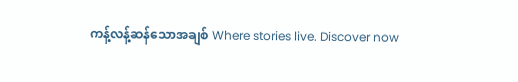ကန့်လန့်ဆန်သောအချစ် Where stories live. Discover now